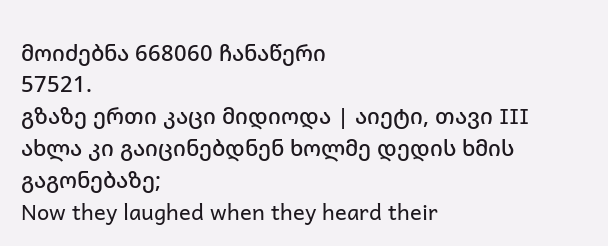მოიძებნა 668060 ჩანაწერი
57521.
გზაზე ერთი კაცი მიდიოდა | აიეტი, თავი III
ახლა კი გაიცინებდნენ ხოლმე დედის ხმის გაგონებაზე;
Now they laughed when they heard their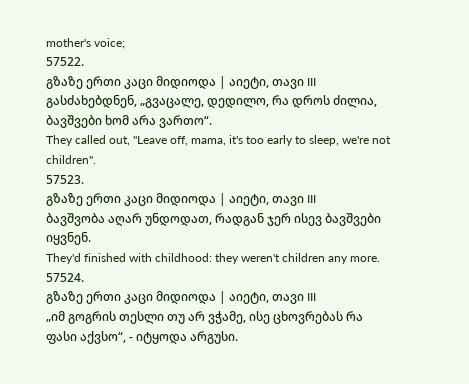mother's voice;
57522.
გზაზე ერთი კაცი მიდიოდა | აიეტი, თავი III
გასძახებდნენ, „გვაცალე, დედილო, რა დროს ძილია, ბავშვები ხომ არა ვართო“.
They called out, "Leave off, mama, it's too early to sleep, we're not children".
57523.
გზაზე ერთი კაცი მიდიოდა | აიეტი, თავი III
ბავშვობა აღარ უნდოდათ, რადგან ჯერ ისევ ბავშვები იყვნენ.
They'd finished with childhood: they weren't children any more.
57524.
გზაზე ერთი კაცი მიდიოდა | აიეტი, თავი III
„იმ გოგრის თესლი თუ არ ვჭამე, ისე ცხოვრებას რა ფასი აქვსო“, - იტყოდა არგუსი.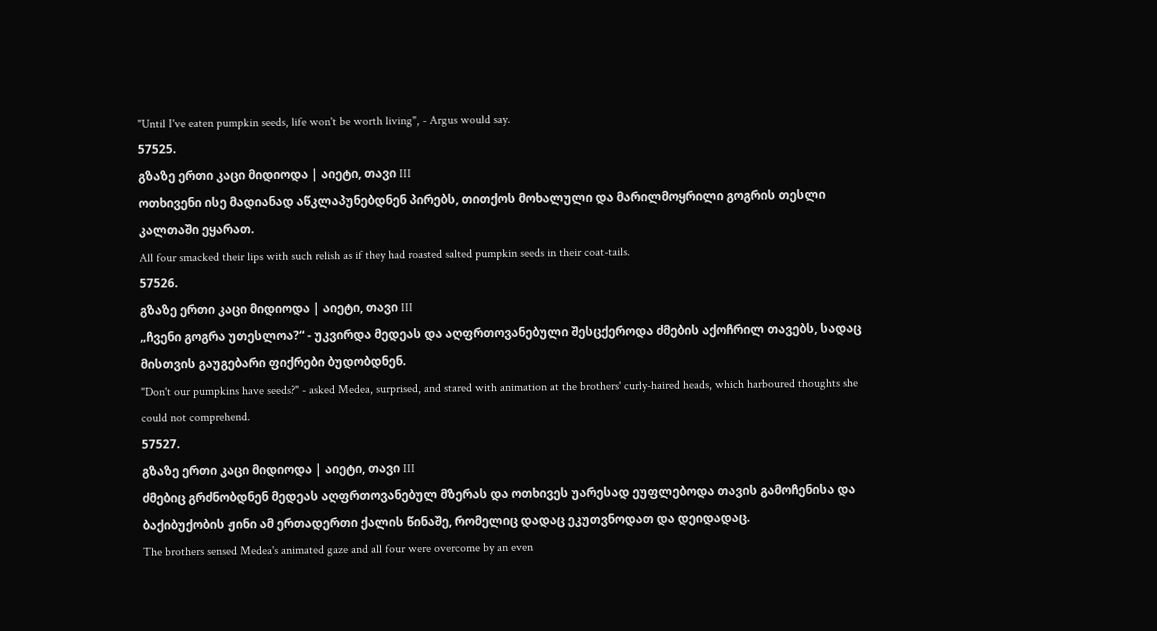"Until I've eaten pumpkin seeds, life won't be worth living", - Argus would say.
57525.
გზაზე ერთი კაცი მიდიოდა | აიეტი, თავი III
ოთხივენი ისე მადიანად აწკლაპუნებდნენ პირებს, თითქოს მოხალული და მარილმოყრილი გოგრის თესლი კალთაში ეყარათ.
All four smacked their lips with such relish as if they had roasted salted pumpkin seeds in their coat-tails.
57526.
გზაზე ერთი კაცი მიდიოდა | აიეტი, თავი III
„ჩვენი გოგრა უთესლოა?“ - უკვირდა მედეას და აღფრთოვანებული შესცქეროდა ძმების აქოჩრილ თავებს, სადაც მისთვის გაუგებარი ფიქრები ბუდობდნენ.
"Don't our pumpkins have seeds?" - asked Medea, surprised, and stared with animation at the brothers' curly-haired heads, which harboured thoughts she could not comprehend.
57527.
გზაზე ერთი კაცი მიდიოდა | აიეტი, თავი III
ძმებიც გრძნობდნენ მედეას აღფრთოვანებულ მზერას და ოთხივეს უარესად ეუფლებოდა თავის გამოჩენისა და ბაქიბუქობის ჟინი ამ ერთადერთი ქალის წინაშე, რომელიც დადაც ეკუთვნოდათ და დეიდადაც.
The brothers sensed Medea's animated gaze and all four were overcome by an even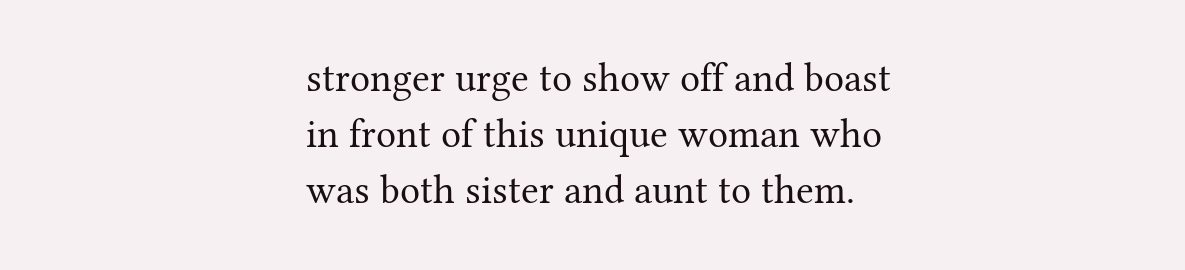stronger urge to show off and boast in front of this unique woman who was both sister and aunt to them.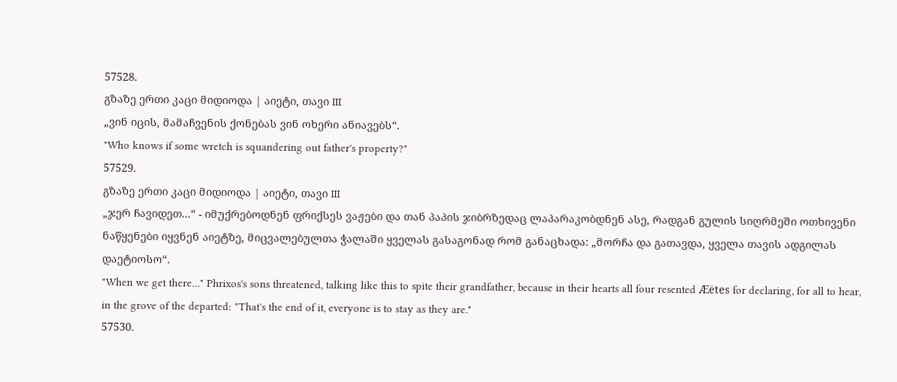57528.
გზაზე ერთი კაცი მიდიოდა | აიეტი, თავი III
„ვინ იცის, მამაჩვენის ქონებას ვინ ოხერი ანიავებს“.
"Who knows if some wretch is squandering out father's property?"
57529.
გზაზე ერთი კაცი მიდიოდა | აიეტი, თავი III
„ჯერ ჩავიდეთ...“ - იმუქრებოდნენ ფრიქსეს ვაჟები და თან პაპის ჯიბრზედაც ლაპარაკობდნენ ასე, რადგან გულის სიღრმეში ოთხივენი ნაწყენები იყვნენ აიეტზე, მიცვალებულთა ჭალაში ყველას გასაგონად რომ განაცხადა: „მორჩა და გათავდა, ყველა თავის ადგილას დაეტიოსო“.
"When we get there…" Phrixos's sons threatened, talking like this to spite their grandfather, because in their hearts all four resented Æëtes for declaring, for all to hear, in the grove of the departed: "That's the end of it, everyone is to stay as they are."
57530.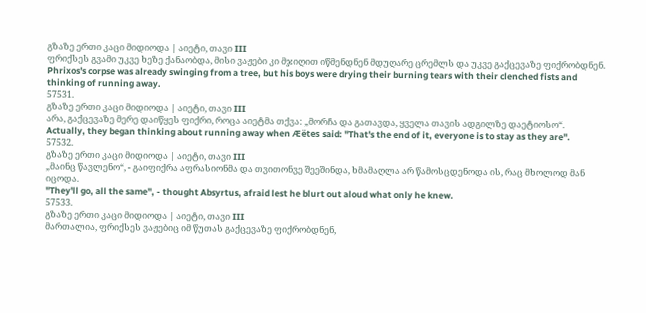გზაზე ერთი კაცი მიდიოდა | აიეტი, თავი III
ფრიქსეს გვამი უკვე ხეზე ქანაობდა, მისი ვაჟები კი მჯიღით იწმენდნენ მდუღარე ცრემლს და უკვე გაქცევაზე ფიქრობდნენ.
Phrixos's corpse was already swinging from a tree, but his boys were drying their burning tears with their clenched fists and thinking of running away.
57531.
გზაზე ერთი კაცი მიდიოდა | აიეტი, თავი III
არა, გაქცევაზე მერე დაიწყეს ფიქრი, როცა აიეტმა თქვა: „მორჩა და გათავდა, ყველა თავის ადგილზე დაეტიოსო“.
Actually, they began thinking about running away when Æëtes said: "That's the end of it, everyone is to stay as they are".
57532.
გზაზე ერთი კაცი მიდიოდა | აიეტი, თავი III
„მაინც წავლენო“, - გაიფიქრა აფრასიონმა და თვითონვე შეეშინდა, ხმამაღლა არ წამოსცდენოდა ის, რაც მხოლოდ მან იცოდა.
"They'll go, all the same", - thought Absyrtus, afraid lest he blurt out aloud what only he knew.
57533.
გზაზე ერთი კაცი მიდიოდა | აიეტი, თავი III
მართალია, ფრიქსეს ვაჟებიც იმ წუთას გაქცევაზე ფიქრობდნენ,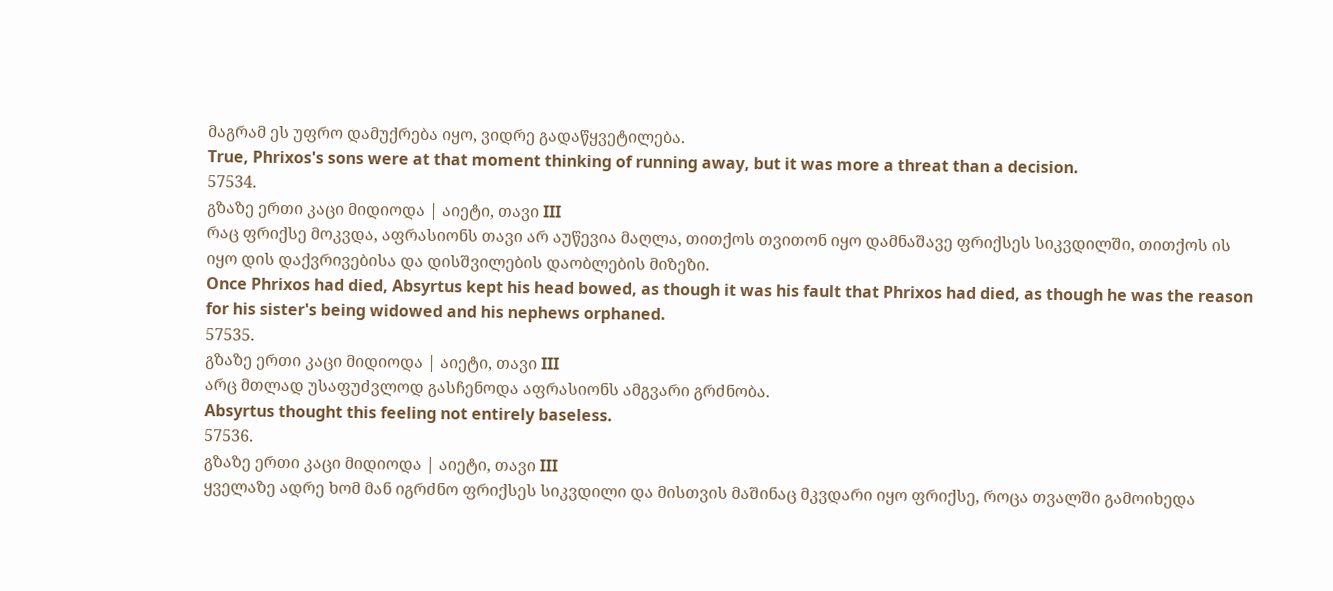მაგრამ ეს უფრო დამუქრება იყო, ვიდრე გადაწყვეტილება.
True, Phrixos's sons were at that moment thinking of running away, but it was more a threat than a decision.
57534.
გზაზე ერთი კაცი მიდიოდა | აიეტი, თავი III
რაც ფრიქსე მოკვდა, აფრასიონს თავი არ აუწევია მაღლა, თითქოს თვითონ იყო დამნაშავე ფრიქსეს სიკვდილში, თითქოს ის იყო დის დაქვრივებისა და დისშვილების დაობლების მიზეზი.
Once Phrixos had died, Absyrtus kept his head bowed, as though it was his fault that Phrixos had died, as though he was the reason for his sister's being widowed and his nephews orphaned.
57535.
გზაზე ერთი კაცი მიდიოდა | აიეტი, თავი III
არც მთლად უსაფუძვლოდ გასჩენოდა აფრასიონს ამგვარი გრძნობა.
Absyrtus thought this feeling not entirely baseless.
57536.
გზაზე ერთი კაცი მიდიოდა | აიეტი, თავი III
ყველაზე ადრე ხომ მან იგრძნო ფრიქსეს სიკვდილი და მისთვის მაშინაც მკვდარი იყო ფრიქსე, როცა თვალში გამოიხედა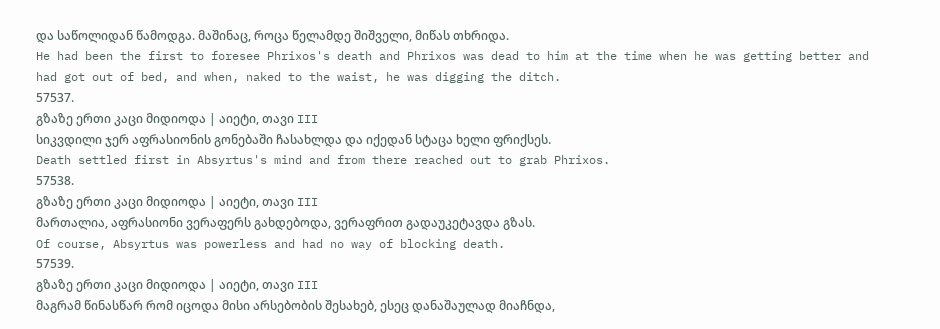და საწოლიდან წამოდგა. მაშინაც, როცა წელამდე შიშველი, მიწას თხრიდა.
He had been the first to foresee Phrixos's death and Phrixos was dead to him at the time when he was getting better and had got out of bed, and when, naked to the waist, he was digging the ditch.
57537.
გზაზე ერთი კაცი მიდიოდა | აიეტი, თავი III
სიკვდილი ჯერ აფრასიონის გონებაში ჩასახლდა და იქედან სტაცა ხელი ფრიქსეს.
Death settled first in Absyrtus's mind and from there reached out to grab Phrixos.
57538.
გზაზე ერთი კაცი მიდიოდა | აიეტი, თავი III
მართალია, აფრასიონი ვერაფერს გახდებოდა, ვერაფრით გადაუკეტავდა გზას.
Of course, Absyrtus was powerless and had no way of blocking death.
57539.
გზაზე ერთი კაცი მიდიოდა | აიეტი, თავი III
მაგრამ წინასწარ რომ იცოდა მისი არსებობის შესახებ, ესეც დანაშაულად მიაჩნდა,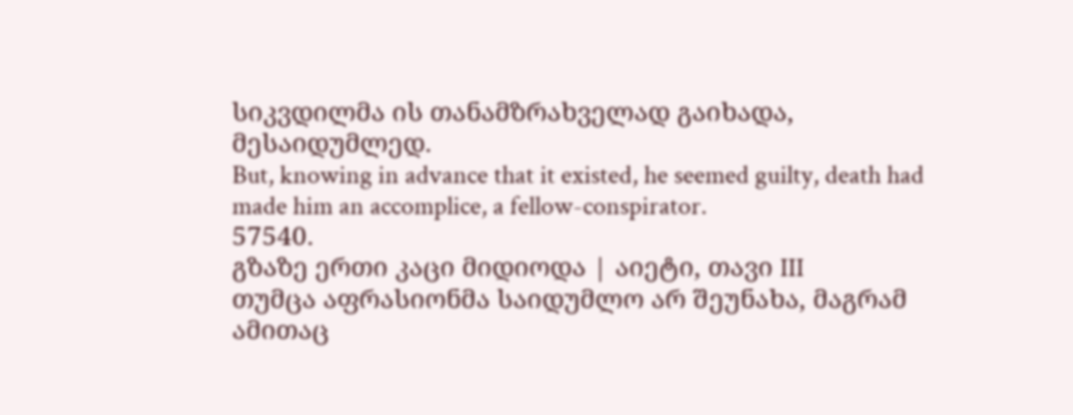სიკვდილმა ის თანამზრახველად გაიხადა, მესაიდუმლედ.
But, knowing in advance that it existed, he seemed guilty, death had made him an accomplice, a fellow-conspirator.
57540.
გზაზე ერთი კაცი მიდიოდა | აიეტი, თავი III
თუმცა აფრასიონმა საიდუმლო არ შეუნახა, მაგრამ ამითაც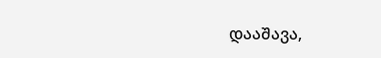დააშავა,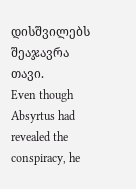დისშვილებს შეაჯავრა თავი.
Even though Absyrtus had revealed the conspiracy, he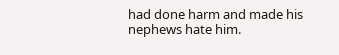had done harm and made his nephews hate him.